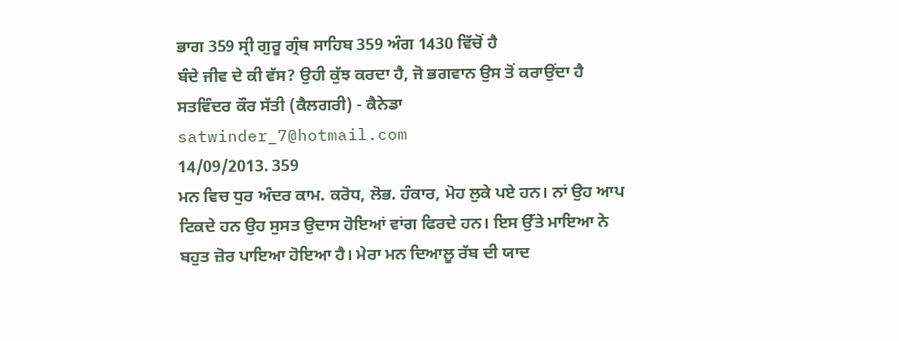ਭਾਗ 359 ਸ੍ਰੀ ਗੁਰੂ ਗ੍ਰੰਥ ਸਾਹਿਬ 359 ਅੰਗ 1430 ਵਿੱਚੋਂ ਹੈ
ਬੰਦੇ ਜੀਵ ਦੇ ਕੀ ਵੱਸ? ਉਹੀ ਕੁੱਝ ਕਰਦਾ ਹੈ, ਜੋ ਭਗਵਾਨ ਉਸ ਤੋਂ ਕਰਾਉਂਦਾ ਹੈ
ਸਤਵਿੰਦਰ ਕੌਰ ਸੱਤੀ (ਕੈਲਗਰੀ) - ਕੈਨੇਡਾ satwinder_7@hotmail.com
14/09/2013. 359
ਮਨ ਵਿਚ ਧੁਰ ਅੰਦਰ ਕਾਮ. ਕਰੋਧ, ਲੋਭ. ਹੰਕਾਰ, ਮੋਹ ਲੁਕੇ ਪਏ ਹਨ। ਨਾਂ ਉਹ ਆਪ ਟਿਕਦੇ ਹਨ ਉਹ ਸੁਸਤ ਉਦਾਸ ਹੋਇਆਂ ਵਾਂਗ ਫਿਰਦੇ ਹਨ। ਇਸ ਉੱਤੇ ਮਾਇਆ ਨੇ ਬਹੁਤ ਜ਼ੋਰ ਪਾਇਆ ਹੋਇਆ ਹੈ। ਮੇਰਾ ਮਨ ਦਿਆਲੂ ਰੱਬ ਦੀ ਯਾਦ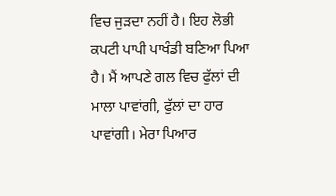ਵਿਚ ਜੁੜਦਾ ਨਹੀਂ ਹੈ। ਇਹ ਲੋਭੀ ਕਪਟੀ ਪਾਪੀ ਪਾਖੰਡੀ ਬਣਿਆ ਪਿਆ ਹੈ। ਮੈਂ ਆਪਣੇ ਗਲ ਵਿਚ ਫੁੱਲਾਂ ਦੀ ਮਾਲਾ ਪਾਵਾਂਗੀ, ਫੁੱਲਾਂ ਦਾ ਹਾਰ ਪਾਵਾਂਗੀ। ਮੇਰਾ ਪਿਆਰ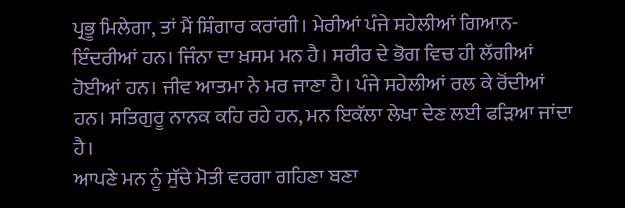ਪ੍ਰਭੂ ਮਿਲੇਗਾ, ਤਾਂ ਮੈਂ ਸ਼ਿੰਗਾਰ ਕਰਾਂਗੀ। ਮੇਰੀਆਂ ਪੰਜੇ ਸਹੇਲੀਆਂ ਗਿਆਨ-ਇੰਦਰੀਆਂ ਹਨ। ਜਿੰਨਾ ਦਾ ਖ਼ਸਮ ਮਨ ਹੈ। ਸਰੀਰ ਦੇ ਭੋਗ ਵਿਚ ਹੀ ਲੱਗੀਆਂ ਹੋਈਆਂ ਹਨ। ਜੀਵ ਆਤਮਾ ਨੇ ਮਰ ਜਾਣਾ ਹੈ। ਪੰਜੇ ਸਹੇਲੀਆਂ ਰਲ ਕੇ ਰੋਂਦੀਆਂ ਹਨ। ਸਤਿਗੁਰੂ ਨਾਨਕ ਕਹਿ ਰਹੇ ਹਨ, ਮਨ ਇਕੱਲਾ ਲੇਖਾ ਦੇਣ ਲਈ ਫੜਿਆ ਜਾਂਦਾ ਹੈ।
ਆਪਣੇ ਮਨ ਨੂੰ ਸੁੱਚੇ ਮੋਤੀ ਵਰਗਾ ਗਹਿਣਾ ਬਣਾ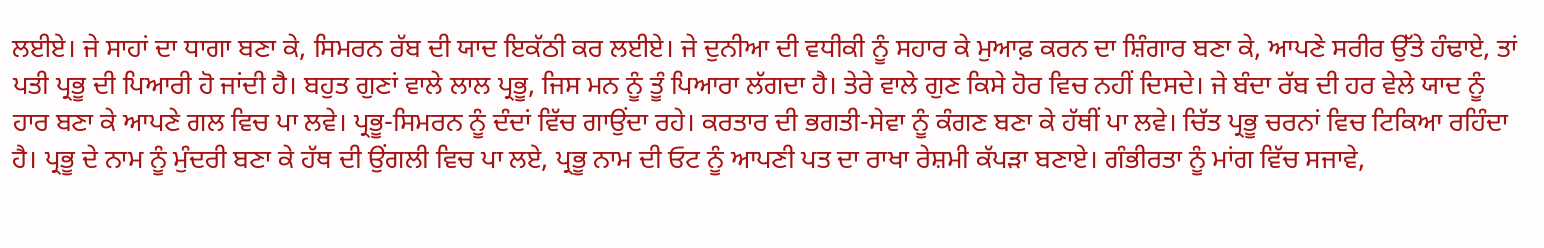ਲਈਏ। ਜੇ ਸਾਹਾਂ ਦਾ ਧਾਗਾ ਬਣਾ ਕੇ, ਸਿਮਰਨ ਰੱਬ ਦੀ ਯਾਦ ਇਕੱਠੀ ਕਰ ਲਈਏ। ਜੇ ਦੁਨੀਆ ਦੀ ਵਧੀਕੀ ਨੂੰ ਸਹਾਰ ਕੇ ਮੁਆਫ਼ ਕਰਨ ਦਾ ਸ਼ਿੰਗਾਰ ਬਣਾ ਕੇ, ਆਪਣੇ ਸਰੀਰ ਉੱਤੇ ਹੰਢਾਏ, ਤਾਂ ਪਤੀ ਪ੍ਰਭੂ ਦੀ ਪਿਆਰੀ ਹੋ ਜਾਂਦੀ ਹੈ। ਬਹੁਤ ਗੁਣਾਂ ਵਾਲੇ ਲਾਲ ਪ੍ਰਭੂ, ਜਿਸ ਮਨ ਨੂੰ ਤੂੰ ਪਿਆਰਾ ਲੱਗਦਾ ਹੈ। ਤੇਰੇ ਵਾਲੇ ਗੁਣ ਕਿਸੇ ਹੋਰ ਵਿਚ ਨਹੀਂ ਦਿਸਦੇ। ਜੇ ਬੰਦਾ ਰੱਬ ਦੀ ਹਰ ਵੇਲੇ ਯਾਦ ਨੂੰ ਹਾਰ ਬਣਾ ਕੇ ਆਪਣੇ ਗਲ ਵਿਚ ਪਾ ਲਵੇ। ਪ੍ਰਭੂ-ਸਿਮਰਨ ਨੂੰ ਦੰਦਾਂ ਵਿੱਚ ਗਾਉਂਦਾ ਰਹੇ। ਕਰਤਾਰ ਦੀ ਭਗਤੀ-ਸੇਵਾ ਨੂੰ ਕੰਗਣ ਬਣਾ ਕੇ ਹੱਥੀਂ ਪਾ ਲਵੇ। ਚਿੱਤ ਪ੍ਰਭੂ ਚਰਨਾਂ ਵਿਚ ਟਿਕਿਆ ਰਹਿੰਦਾ ਹੈ। ਪ੍ਰਭੂ ਦੇ ਨਾਮ ਨੂੰ ਮੁੰਦਰੀ ਬਣਾ ਕੇ ਹੱਥ ਦੀ ਉਂਗਲੀ ਵਿਚ ਪਾ ਲਏ, ਪ੍ਰਭੂ ਨਾਮ ਦੀ ਓਟ ਨੂੰ ਆਪਣੀ ਪਤ ਦਾ ਰਾਖਾ ਰੇਸ਼ਮੀ ਕੱਪੜਾ ਬਣਾਏ। ਗੰਭੀਰਤਾ ਨੂੰ ਮਾਂਗ ਵਿੱਚ ਸਜਾਵੇ,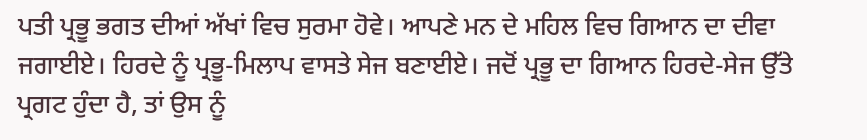ਪਤੀ ਪ੍ਰਭੂ ਭਗਤ ਦੀਆਂ ਅੱਖਾਂ ਵਿਚ ਸੁਰਮਾ ਹੋਵੇ। ਆਪਣੇ ਮਨ ਦੇ ਮਹਿਲ ਵਿਚ ਗਿਆਨ ਦਾ ਦੀਵਾ ਜਗਾਈਏ। ਹਿਰਦੇ ਨੂੰ ਪ੍ਰਭੂ-ਮਿਲਾਪ ਵਾਸਤੇ ਸੇਜ ਬਣਾਈਏ। ਜਦੋਂ ਪ੍ਰਭੂ ਦਾ ਗਿਆਨ ਹਿਰਦੇ-ਸੇਜ ਉੱਤੇ ਪ੍ਰਗਟ ਹੁੰਦਾ ਹੈ, ਤਾਂ ਉਸ ਨੂੰ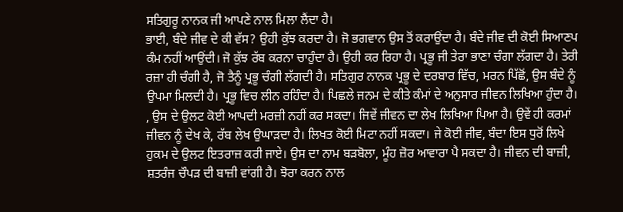ਸਤਿਗੁਰੂ ਨਾਨਕ ਜੀ ਆਪਣੇ ਨਾਲ ਮਿਲਾ ਲੈਂਦਾ ਹੈ।
ਭਾਈ, ਬੰਦੇ ਜੀਵ ਦੇ ਕੀ ਵੱਸ? ਉਹੀ ਕੁੱਝ ਕਰਦਾ ਹੈ। ਜੋ ਭਗਵਾਨ ਉਸ ਤੋਂ ਕਰਾਉਂਦਾ ਹੈ। ਬੰਦੇ ਜੀਵ ਦੀ ਕੋਈ ਸਿਆਣਪ ਕੰਮ ਨਹੀਂ ਆਉਂਦੀ। ਜੋ ਕੁੱਝ ਰੱਬ ਕਰਨਾ ਚਾਹੁੰਦਾ ਹੈ। ਉਹੀ ਕਰ ਰਿਹਾ ਹੈ। ਪ੍ਰਭੂ ਜੀ ਤੇਰਾ ਭਾਣਾ ਚੰਗਾ ਲੱਗਦਾ ਹੈ। ਤੇਰੀ ਰਜ਼ਾ ਹੀ ਚੰਗੀ ਹੈ, ਜੋ ਤੈਨੂੰ ਪ੍ਰਭੂ ਚੰਗੀ ਲੱਗਦੀ ਹੈ। ਸਤਿਗੁਰ ਨਾਨਕ ਪ੍ਰਭੂ ਦੇ ਦਰਬਾਰ ਵਿੱਚ, ਮਰਨ ਪਿੱਛੋਂ, ਉਸ ਬੰਦੇ ਨੂੰ ਉਪਮਾ ਮਿਲਦੀ ਹੈ। ਪ੍ਰਭੂ ਵਿਚ ਲੀਨ ਰਹਿੰਦਾ ਹੈ। ਪਿਛਲੇ ਜਨਮ ਦੇ ਕੀਤੇ ਕੰਮਾਂ ਦੇ ਅਨੁਸਾਰ ਜੀਵਨ ਲਿਖਿਆ ਹੁੰਦਾ ਹੈ। , ਉਸ ਦੇ ਉਲਟ ਕੋਈ ਆਪਦੀ ਮਰਜ਼ੀ ਨਹੀਂ ਕਰ ਸਕਦਾ। ਜਿਵੇਂ ਜੀਵਨ ਦਾ ਲੇਖ ਲਿਖਿਆ ਪਿਆ ਹੈ। ਉਵੇਂ ਹੀ ਕਰਮਾਂ ਜੀਵਨ ਨੂੰ ਦੇਖ ਕੇ, ਰੱਬ ਲੇਖ ਉਘਾੜਦਾ ਹੈ। ਲਿਖਤ ਕੋਈ ਮਿਟਾ ਨਹੀਂ ਸਕਦਾ। ਜੇ ਕੋਈ ਜੀਵ, ਬੰਦਾ ਇਸ ਧੁਰੋਂ ਲਿਖੇ ਹੁਕਮ ਦੇ ਉਲਟ ਇਤਰਾਜ਼ ਕਰੀ ਜਾਏ। ਉਸ ਦਾ ਨਾਮ ਬੜਬੋਲਾ, ਮੂੰਹ ਜ਼ੋਰ ਆਵਾਰਾ ਪੈ ਸਕਦਾ ਹੈ। ਜੀਵਨ ਦੀ ਬਾਜ਼ੀ, ਸ਼ਤਰੰਜ ਚੌਪੜ ਦੀ ਬਾਜ਼ੀ ਵਾਂਗੀ ਹੈ। ਝੋਰਾ ਕਰਨ ਨਾਲ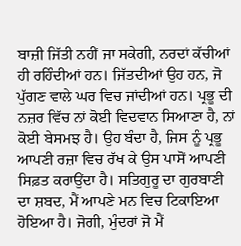ਬਾਜ਼ੀ ਜਿੱਤੀ ਨਹੀਂ ਜਾ ਸਕੇਗੀ, ਨਰਦਾਂ ਕੱਚੀਆਂ ਹੀ ਰਹਿੰਦੀਆਂ ਹਨ। ਜਿੱਤਦੀਆਂ ਉਹ ਹਨ, ਜੋ ਪੁੱਗਣ ਵਾਲੇ ਘਰ ਵਿਚ ਜਾਂਦੀਆਂ ਹਨ। ਪ੍ਰਭੂ ਦੀ ਨਜ਼ਰ ਵਿੱਚ ਨਾਂ ਕੋਈ ਵਿਦਵਾਨ ਸਿਆਣਾ ਹੈ, ਨਾਂ ਕੋਈ ਬੇਸਮਝ ਹੈ। ਉਹ ਬੰਦਾ ਹੈ, ਜਿਸ ਨੂੰ ਪ੍ਰਭੂ ਆਪਣੀ ਰਜ਼ਾ ਵਿਚ ਰੱਖ ਕੇ ਉਸ ਪਾਸੋਂ ਆਪਣੀ ਸਿਫ਼ਤ ਕਰਾਉਂਦਾ ਹੈ। ਸਤਿਗੁਰੂ ਦਾ ਗੁਰਬਾਣੀ ਦਾ ਸ਼ਬਦ, ਮੈਂ ਆਪਣੇ ਮਨ ਵਿਚ ਟਿਕਾਇਆ ਹੋਇਆ ਹੈ। ਜੋਗੀ, ਮੁੰਦਰਾਂ ਜੋ ਮੈਂ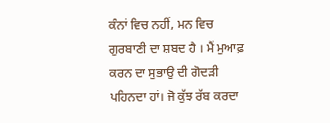ਕੰਨਾਂ ਵਿਚ ਨਹੀਂ, ਮਨ ਵਿਚ ਗੁਰਬਾਣੀ ਦਾ ਸ਼ਬਦ ਹੈ । ਮੈਂ ਮੁਆਫ਼ ਕਰਨ ਦਾ ਸੁਭਾਉ ਦੀ ਗੋਦੜੀ ਪਹਿਨਦਾ ਹਾਂ। ਜੋ ਕੁੱਝ ਰੱਬ ਕਰਦਾ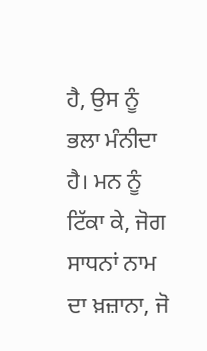ਹੈ, ਉਸ ਨੂੰ ਭਲਾ ਮੰਨੀਦਾ ਹੈ। ਮਨ ਨੂੰ ਟਿੱਕਾ ਕੇ, ਜੋਗ ਸਾਧਨਾਂ ਨਾਮ ਦਾ ਖ਼ਜ਼ਾਨਾ, ਜੋ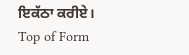ਇਕੱਠਾ ਕਰੀਏ।
Top of Form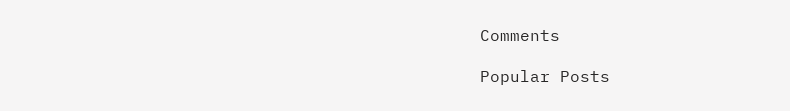Comments

Popular Posts